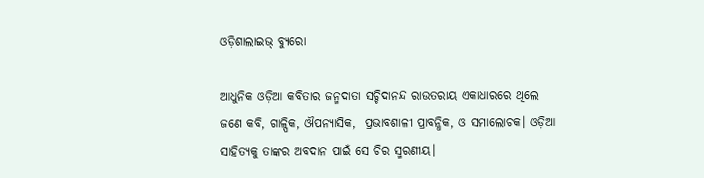ଓଡ଼ିଶାଲାଇଭ୍‌ ବ୍ୟୁରୋ

ଆଧୁନିକ ଓଡ଼ିଆ କବିତାର ଜନ୍ମଦାତା ସଚ୍ଚିଦାନନ୍ଦ ରାଉତରାୟ ଏକାଧାରରେ ଥିଲେ ଜଣେ କବି, ଗାଳ୍ପିକ, ଔପନ୍ୟାସିକ,  ପ୍ରଭାବଶାଳୀ ପ୍ରାବନ୍ଧିକ, ଓ ସମାଲୋଚକ। ଓଡ଼ିଆ ସାହିତ୍ୟକୁ ତାଙ୍କର ଅବଦାନ ପାଇଁ ସେ ଚିର ସ୍ମରଣୀୟ।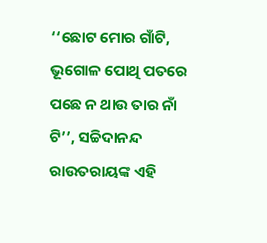‘‘ଛୋଟ ମୋର ଗାଁଟି, ଭୂଗୋଳ ପୋଥି ପତରେ ପଛେ ନ ଥାଉ ତାର ନାଁ ଟି’’, ସଚ୍ଚିଦାନନ୍ଦ ରାଉତରାୟଙ୍କ ଏହି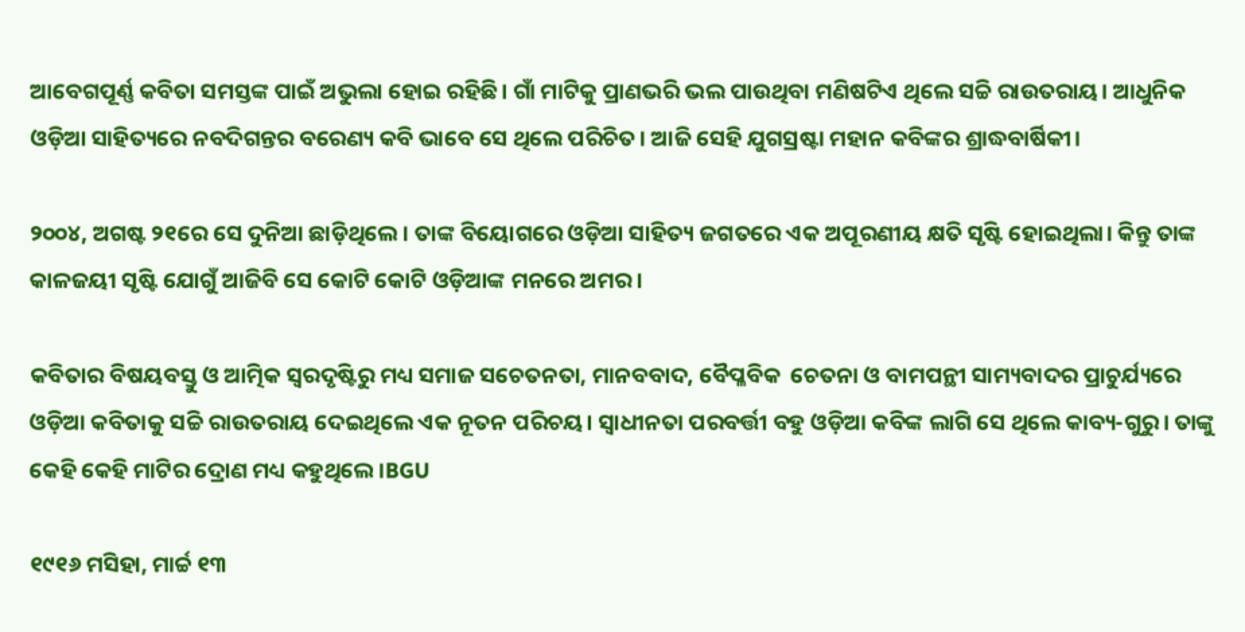ଆବେଗପୂର୍ଣ୍ଣ କବିତା ସମସ୍ତଙ୍କ ପାଇଁ ଅଭୁଲା ହୋଇ ରହିଛି। ଗାଁ ମାଟିକୁ ପ୍ରାଣଭରି ଭଲ ପାଉଥିବା ମଣିଷଟିଏ ଥିଲେ ସଚ୍ଚି ରାଉତରାୟ। ଆଧୁନିକ ଓଡ଼ିଆ ସାହିତ୍ୟରେ ନବଦିଗନ୍ତର ବରେଣ୍ୟ କବି ଭାବେ ସେ ଥିଲେ ପରିଚିତ। ଆଜି ସେହି ଯୁଗସ୍ରଷ୍ଟା ମହାନ କବିଙ୍କର ଶ୍ରାଦ୍ଧବାର୍ଷିକୀ।

୨୦୦୪, ଅଗଷ୍ଟ ୨୧ରେ ସେ ଦୁନିଆ ଛାଡ଼ିଥିଲେ। ତାଙ୍କ ବିୟୋଗରେ ଓଡ଼ିଆ ସାହିତ୍ୟ ଜଗତରେ ଏକ ଅପୂରଣୀୟ କ୍ଷତି ସୃଷ୍ଟି ହୋଇଥିଲା। କିନ୍ତୁ ତାଙ୍କ କାଳଜୟୀ ସୃଷ୍ଟି ଯୋଗୁଁ ଆଜିବି ସେ କୋଟି କୋଟି ଓଡ଼ିଆଙ୍କ ମନରେ ଅମର।

କବିତାର ବିଷୟବସ୍ତୁ ଓ ଆତ୍ମିକ ସ୍ଵରଦୃଷ୍ଟିରୁ ମଧ୍ୟ ସମାଜ ସଚେତନତା, ମାନବବାଦ, ବୈପ୍ଳବିକ  ଚେତନା ଓ ବାମପନ୍ଥୀ ସାମ୍ୟବାଦର ପ୍ରାଚୁର୍ଯ୍ୟରେ ଓଡ଼ିଆ କବିତାକୁ ସଚ୍ଚି ରାଉତରାୟ ଦେଇଥିଲେ ଏକ ନୂତନ ପରିଚୟ। ସ୍ଵାଧୀନତା ପରବର୍ତ୍ତୀ ବହୁ ଓଡ଼ିଆ କବିଙ୍କ ଲାଗି ସେ ଥିଲେ କାବ୍ୟ-ଗୁରୁ। ତାଙ୍କୁ କେହି କେହି ମାଟିର ଦ୍ରୋଣ ମଧ୍ୟ କହୁଥିଲେ।BGU

୧୯୧୬ ମସିହା, ମାର୍ଚ୍ଚ ୧୩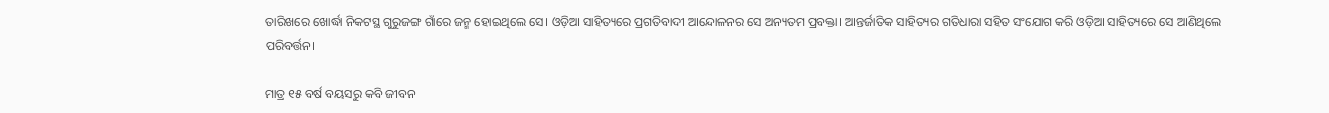ତାରିଖରେ ଖୋର୍ଦ୍ଧା ନିକଟସ୍ଥ ଗୁରୁଜଙ୍ଗ ଗାଁରେ ଜନ୍ମ ହୋଇଥିଲେ ସେ। ଓଡ଼ିଆ ସାହିତ୍ୟରେ ପ୍ରଗତିବାଦୀ ଆନ୍ଦୋଳନର ସେ ଅନ୍ୟତମ ପ୍ରବକ୍ତା। ଆନ୍ତର୍ଜାତିକ ସାହିତ୍ୟର ଗତିଧାରା ସହିତ ସଂଯୋଗ କରି ଓଡ଼ିଆ ସାହିତ୍ୟରେ ସେ ଆଣିଥିଲେ ପରିବର୍ତ୍ତନ।

ମାତ୍ର ୧୫ ବର୍ଷ ବୟସରୁ କବି ଜୀବନ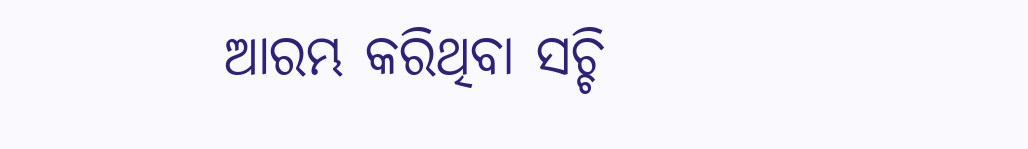ଆରମ୍ଭ କରିଥିବା ସଚ୍ଚି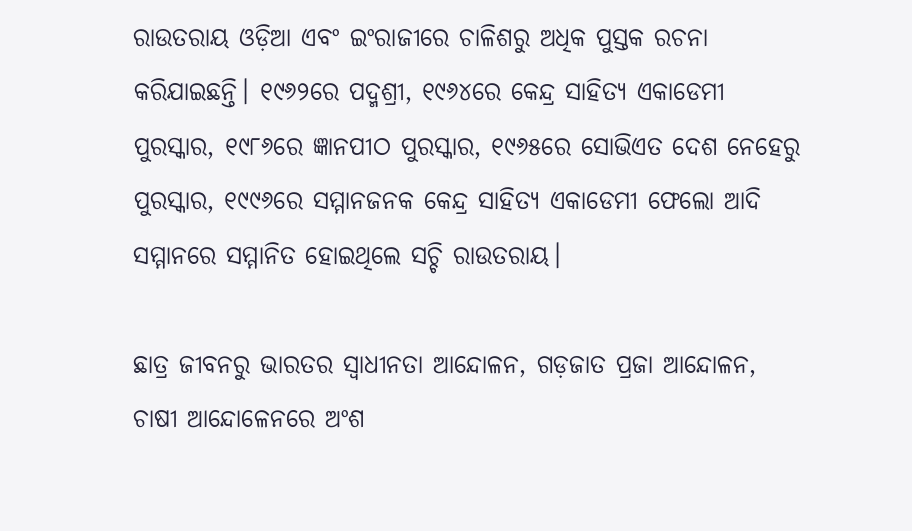ରାଉତରାୟ ଓଡ଼ିଆ ଏବଂ ଇଂରାଜୀରେ ଚାଳିଶରୁ ଅଧିକ ପୁସ୍ତକ ରଚନା କରିଯାଇଛନ୍ତି। ୧୯୬୨ରେ ପଦ୍ମଶ୍ରୀ, ୧୯୬୪ରେ କେନ୍ଦ୍ର ସାହିତ୍ୟ ଏକାଡେମୀ ପୁରସ୍କାର, ୧୯୮୬ରେ ଜ୍ଞାନପୀଠ ପୁରସ୍କାର, ୧୯୬୫ରେ ସୋଭିଏତ ଦେଶ ନେହେରୁ ପୁରସ୍କାର, ୧୯୯୬ରେ ସମ୍ମାନଜନକ କେନ୍ଦ୍ର ସାହିତ୍ୟ ଏକାଡେମୀ ଫେଲୋ ଆଦି ସମ୍ମାନରେ ସମ୍ମାନିତ ହୋଇଥିଲେ ସଚ୍ଚି ରାଉତରାୟ।

ଛାତ୍ର ଜୀବନରୁ ଭାରତର ସ୍ୱାଧୀନତା ଆନ୍ଦୋଳନ, ଗଡ଼ଜାତ ପ୍ରଜା ଆନ୍ଦୋଳନ, ଚାଷୀ ଆନ୍ଦୋଳେନରେ ଅଂଶ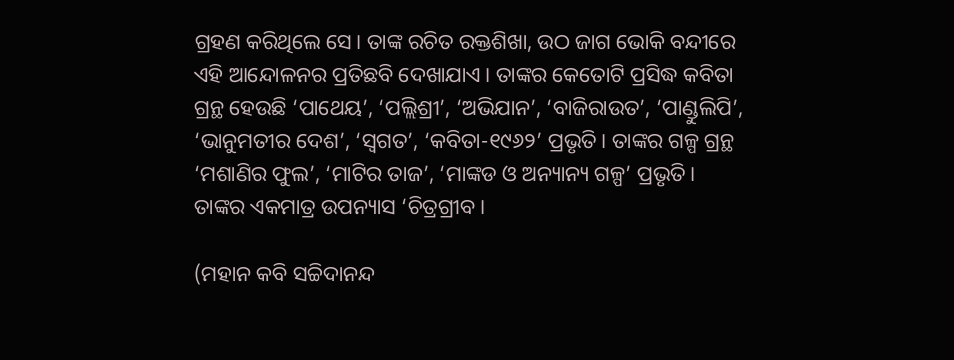ଗ୍ରହଣ କରିଥିଲେ ସେ। ତାଙ୍କ ରଚିତ ରକ୍ତଶିଖା, ଉଠ ଜାଗ ଭୋକି ବନ୍ଦୀରେ ଏହି ଆନ୍ଦୋଳନର ପ୍ରତିଛବି ଦେଖାଯାଏ। ତାଙ୍କର କେତୋଟି ପ୍ରସିଦ୍ଧ କବିତା ଗ୍ରନ୍ଥ ହେଉଛି ‘ପାଥେୟ’, ‘ପଲ୍ଲିଶ୍ରୀ’, ‘ଅଭିଯାନ’, ‘ବାଜିରାଉତ’, ‘ପାଣ୍ଡୁଲିପି’, ‘ଭାନୁମତୀର ଦେଶ’, ‘ସ୍ଵଗତ’, ‘କବିତା-୧୯୬୨’ ପ୍ରଭୃତି। ତାଙ୍କର ଗଳ୍ପ ଗ୍ରନ୍ଥ ‘ମଶାଣିର ଫୁଲ’, ‘ମାଟିର ତାଜ’, ‘ମାଙ୍କଡ ଓ ଅନ୍ୟାନ୍ୟ ଗଳ୍ପ’ ପ୍ରଭୃତି। ତାଙ୍କର ଏକମାତ୍ର ଉପନ୍ୟାସ ‘ଚିତ୍ରଗ୍ରୀବ।

(ମହାନ କବି ସଚ୍ଚିଦାନନ୍ଦ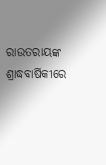ରାଉତରାୟଙ୍କ ଶ୍ରାଦ୍ଧବାର୍ଷିକୀରେ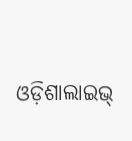ଓଡ଼ିଶାଲାଇଭ୍‌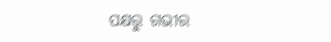ପକ୍ଷରୁ ଗଭୀର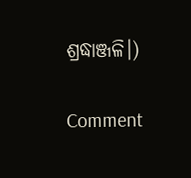ଶ୍ରଦ୍ଧାଞ୍ଜଳି।)

Comment